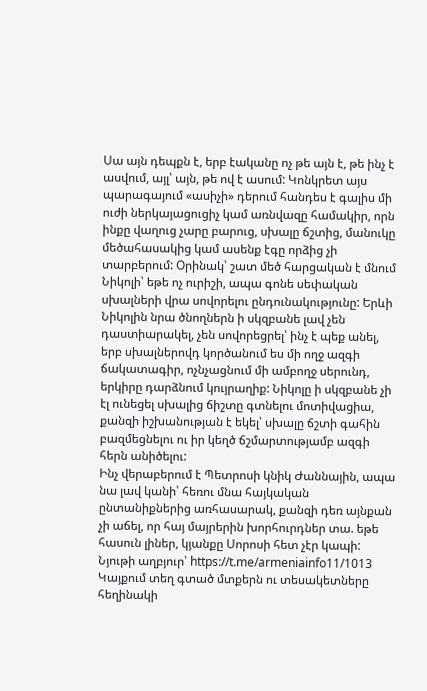Սա այն դեպքն է, երբ էականը ոչ թե այն է, թե ինչ է ասվում, այլ՝ այն, թե ով է ասում: Կոնկրետ այս պարագայում «ասիչի» դերում հանդես է գալիս մի ուժի ներկայացուցիչ կամ առնվազը համակիր, որն ինքը վաղուց չարը բարուց, սխալը ճշտից, մանուկը մեծահասակից կամ ասենք էգը որձից չի տարբերում: Օրինակ՝ շատ մեծ հարցական է մնում Նիկոլի՝ եթե ոչ ուրիշի, ապա գոնե սեփական սխալների վրա սովորելու ընդունակությունը: Երևի Նիկոլին նրա ծնողներն ի սկզբանե լավ չեն դաստիարակել, չեն սովորեցրել՝ ինչ է պեք անել, երբ սխալներովդ կործանում ես մի ողջ ազգի ճակատագիր, ոչնչացնում մի ամբողջ սերունդ, երկիրը դարձնում կույրաղիք: Նիկոլը ի սկզբանե չի էլ ունեցել սխալից ճիշտը գտնելու մոտիվացիա, քանզի իշխանության է եկել՝ սխալը ճշտի գահին բազմեցնելու ու իր կեղծ ճշմարտությամբ ազգի հերն անիծելու:
Ինչ վերաբերում է Պետրոսի կնիկ Ժաննային, ապա նա լավ կանի՝ հեռու մնա հայկական ընտանիքներից առհասարակ, քանզի դեռ այնքան չի աճել, որ հայ մայրերին խորհուրդներ տա. եթե հասուն լիներ, կյանքը Սորոսի հետ չէր կապի:
Նյութի աղբյուր՝ https://t.me/armeniainfo11/1013
Կայքում տեղ գտած մտքերն ու տեսակետները հեղինակի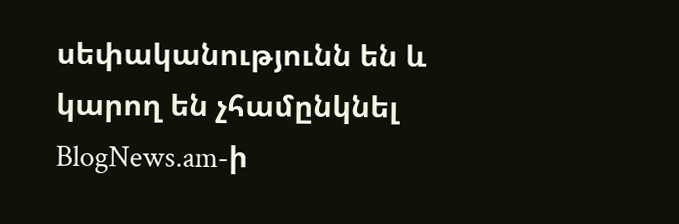սեփականությունն են և կարող են չհամընկնել BlogNews.am-ի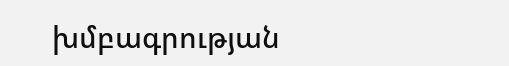խմբագրության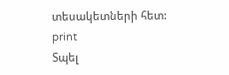տեսակետների հետ:
print
Տպել